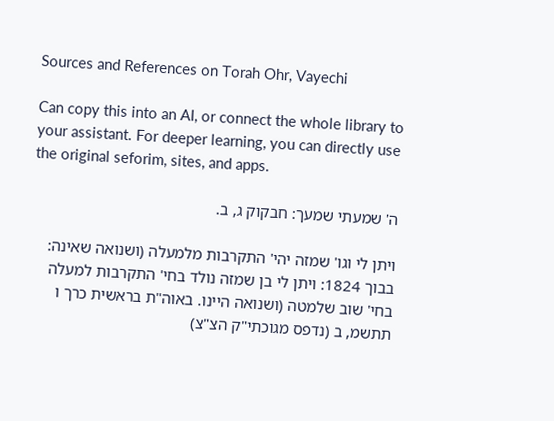Sources and References on Torah Ohr, Vayechi

Can copy this into an AI, or connect the whole library to your assistant. For deeper learning, you can directly use the original seforim, sites, and apps.

ה' שמעתי שמעך: חבקוק ג, ב.

ויתן לי וגו' שמזה יהי' התקרבות מלמעלה (ושנואה שאינה: בבוך 1824: ויתן לי בן שמזה נולד בחי' התקרבות למעלה בחי' שוב שלמטה (ושנואה היינו. באוה"ת בראשית כרך ו תתשמ, ב (נדפס מגוכתי"ק הצ"צ)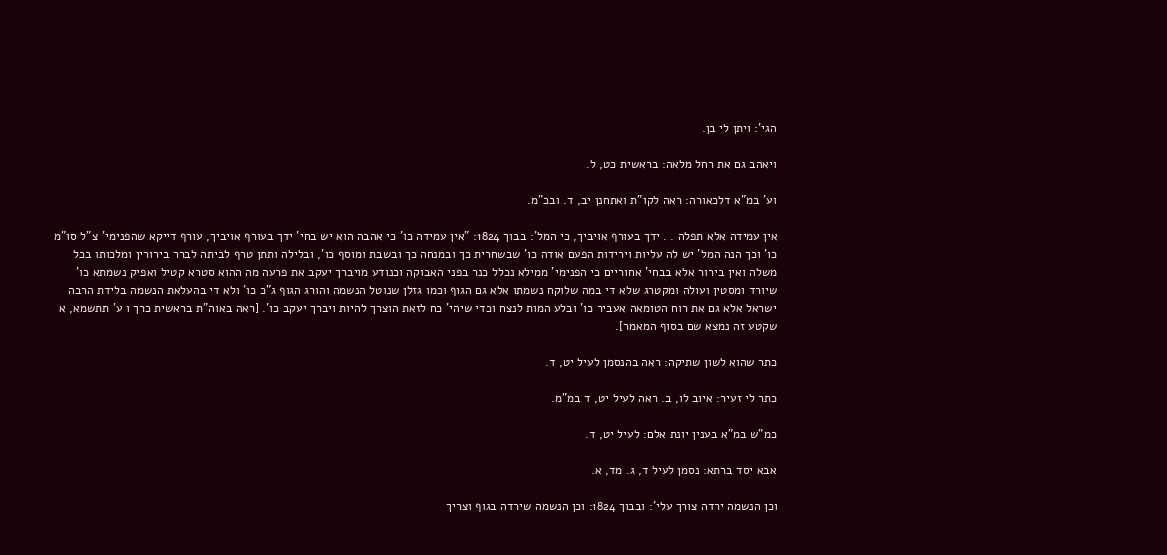הגי': ויתן לי בן.

ויאהב גם את רחל מלאה: בראשית כט, ל.

וע' במ"א דלכאורה: ראה לקו"ת ואתחנן יב, ד. ובכ"מ.

אין עמידה אלא תפלה . . ידך בעורף אויביך, כי המל': בבוך 1824: ”אין עמידה כו' כי אהבה הוא יש בחי' ידך בעורף אויביך, עורף דייקא שהפנימי' צ"ל סו"מ כו' וכך הנה המל' יש לה עליות וירידות הפעם אודה כו' שבשחרית כך ובמנחה כך ובשבת ומוסף כו', ובלילה ותתן טרף לביתה לברר בירורין ומלכותו בכל משלה ואין בירור אלא בבחי' אחוריים כי הפנימי' ממילא נכלל כנר בפני האבוקה וכנודע מויברך יעקב את פרעה מה ההוא סטרא קטיל ואפיק נשמתא כו' שיורד ומסטין ועולה ומקטרג שלא די במה שלוקח נשמתו אלא גם הגוף וכמו גזלן שנוטל הנשמה והורג הגוף ג"כ כו' ולא די בהעלאת הנשמה בלידת הרבה ישראל אלא גם את רוח הטומאה אעביר כו' ובלע המות לנצח וכדי שיהי' כח לזאת הוצרך להיות ויברך יעקב כו'. [ראה באוה"ת בראשית כרך ו ע' תתשמא, א שקטע זה נמצא שם בסוף המאמר].

כתר שהוא לשון שתיקה: ראה בהנסמן לעיל יט, ד.

כתר לי זעיר: איוב לו, ב. ראה לעיל יט, ד במ"מ.

כמ"ש במ"א בענין יונת אלם: לעיל יט, ד.

אבא יסד ברתא: נסמן לעיל ד, ג. מד, א.

וכן הנשמה ירדה צורך עלי': ובבוך 1824: וכן הנשמה שירדה בגוף וצריך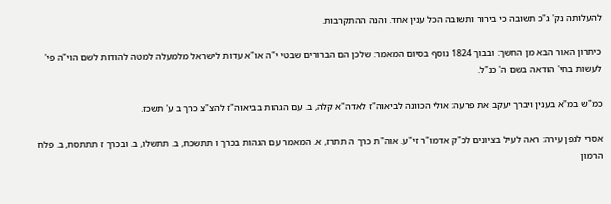להעלותה נק' ג"כ תשובה כי בירור ותשובה הכל ענין אחד. והנה ההתקרבות.

כיתרון האור הבא מן החשך: ובבוך 1824 נוסף בסיום המאמר: שלכן הם הברורים שבטי י"ה או"א עדות לישראל מלמעלה למטה להודות לשם הוי"ה פי' לעשות בחי' הודאה בשם ה' כנ"ל.

כמ"ש במ"א בענין ויברך יעקב את פרעה: אולי הכוונה לביאוה"ז לאדה"א קלה, ב. עם הגהות בביאוה"ז להצ"צ כרך ב ע' תשכז.

אסרי לגפן עירה: ראה לעיל בציונים לכ"ק אדמו"ר זי"ע. אוה"ת כרך ה תתרז, א. המאמר עם הגהות בכרך ו תתשכח, ב. תתשלו, ב. ובכרך ז תתתסח, ב. פלח הרמון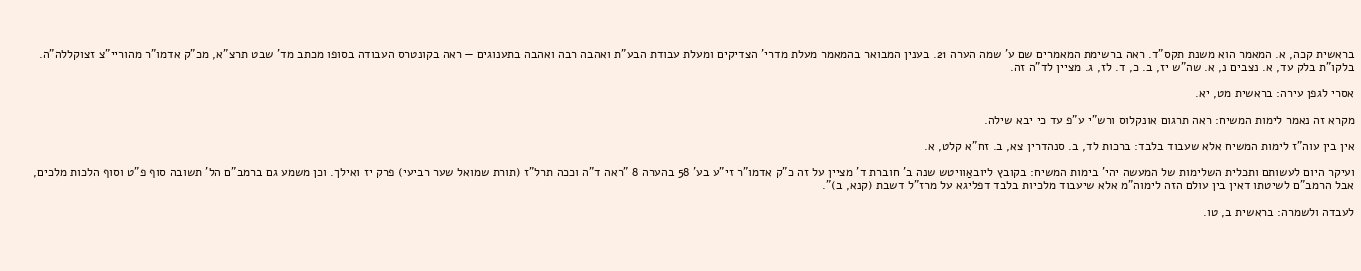בראשית קכה, א. המאמר הוא משנת תקס"ד. ראה ברשימת המאמרים שם ע' שמה הערה 21. בענין המבואר בהמאמר מעלת מדרי' הצדיקים ומעלת עבודת הבע"ת ואהבה רבה ואהבה בתענוגים — ראה בקונטרס העבודה בסופו מכתב מד' שבט תרצ"א, מכ"ק אדמו"ר מהוריי"צ זצוקללה"ה. בלקו"ת בלק עד, א. נצבים נ, א. שה"ש יז, ב. כ, ד. לז, ג. מציין לד"ה זה.

אסרי לגפן עירה: בראשית מט, יא.

מקרא זה נאמר לימות המשיח: ראה תרגום אונקלוס ורש"י ע"פ עד כי יבא שילה.

אין בין עוה"ז לימות המשיח אלא שעבוד בלבד: ברכות לד, ב. סנהדרין צא, ב. זח"א קלט, א.

ועיקר היום לעשותם ותכלית השלימות של המעשה יהי' בימות המשיח: בקובץ ליובאַוויטש שנה ב' חוברת ד' מציין על זה כ"ק אדמו"ר זי"ע בע' 58 בהערה 8 ”ראה ד"ה וככה תרל"ז (תורת שמואל שער רביעי) פרק יז ואילך. וכן משמע גם ברמב"ם הל' תשובה סוף פ"ט וסוף הלכות מלכים, אבל הרמב"ם לשיטתו דאין בין עולם הזה לימוה"מ אלא שיעבוד מלכיות בלבד דפליגא על מרז"ל דשבת (קנא, ב)".

לעבדה ולשמרה: בראשית ב, טו.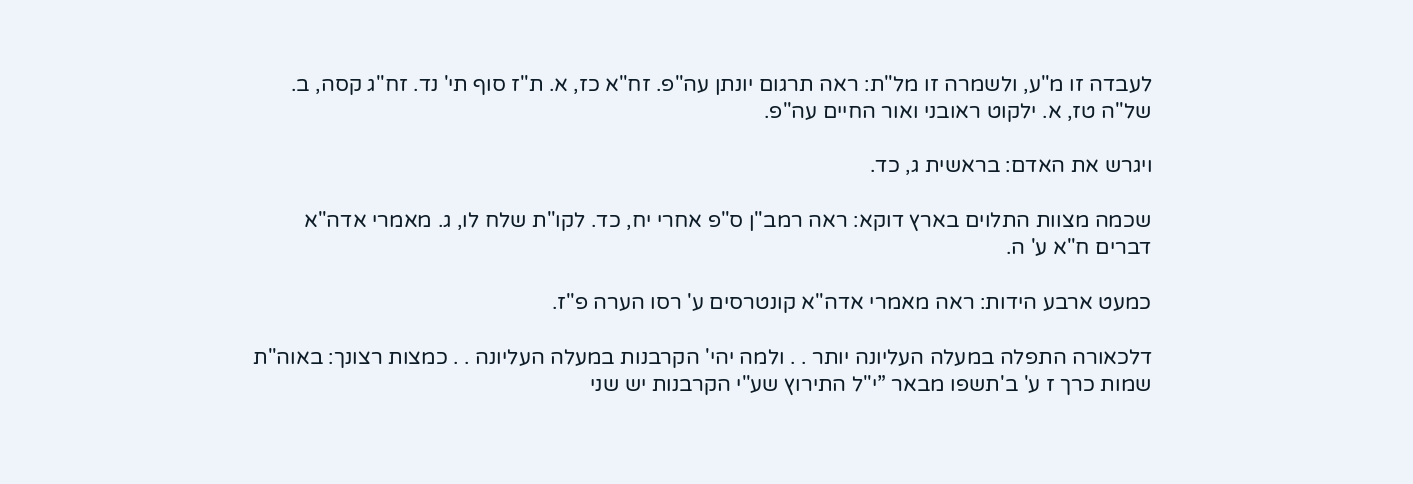לעבדה זו מ"ע, ולשמרה זו מל"ת: ראה תרגום יונתן עה"פ. זח"א כז, א. ת"ז סוף תי' נד. זח"ג קסה, ב. של"ה טז, א. ילקוט ראובני ואור החיים עה"פ.

ויגרש את האדם: בראשית ג, כד.

שכמה מצוות התלוים בארץ דוקא: ראה רמב"ן ס"פ אחרי יח, כד. לקו"ת שלח לו, ג. מאמרי אדה"א דברים ח"א ע' ה.

כמעט ארבע הידות: ראה מאמרי אדה"א קונטרסים ע' רסו הערה פ"ז.

דלכאורה התפלה במעלה העליונה יותר . . ולמה יהי' הקרבנות במעלה העליונה . . כמצות רצונך: באוה"ת שמות כרך ז ע' ב'תשפו מבאר ”י"ל התירוץ שע"י הקרבנות יש שני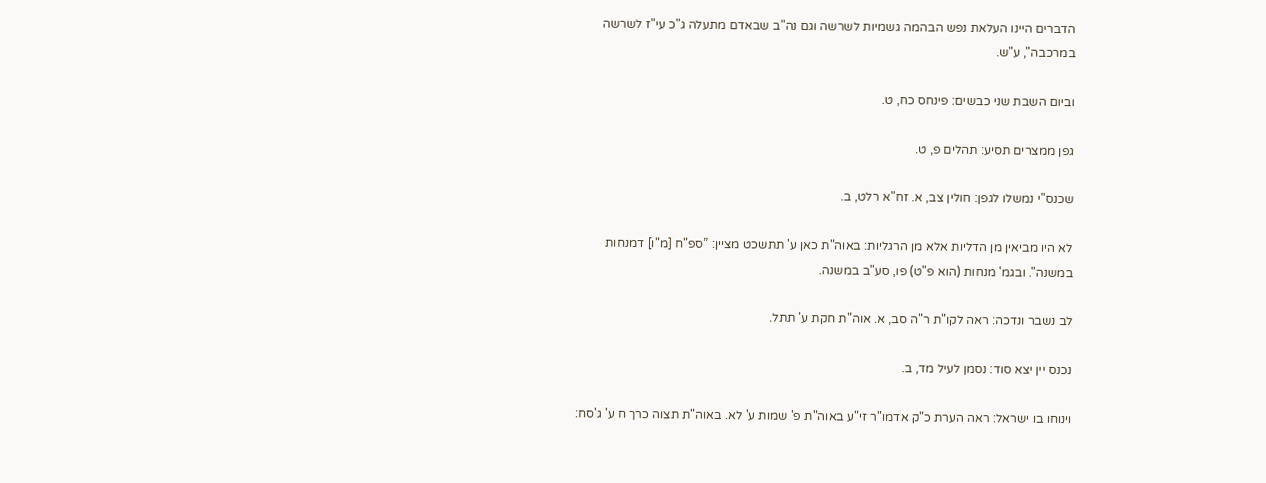הדברים היינו העלאת נפש הבהמה גשמיות לשרשה וגם נה"ב שבאדם מתעלה ג"כ עי"ז לשרשה במרכבה", ע"ש.

וביום השבת שני כבשים: פינחס כח, ט.

גפן ממצרים תסיע: תהלים פ, ט.

שכנס"י נמשלו לגפן: חולין צב, א. זח"א רלט, ב.

לא היו מביאין מן הדליות אלא מן הרגליות: באוה"ת כאן ע' תתשכט מציין: ”ספ"ח [מ"ו] דמנחות במשנה". ובגמ' מנחות (הוא פ"ט) פו, סע"ב במשנה.

לב נשבר ונדכה: ראה לקו"ת ר"ה סב, א. אוה"ת חקת ע' תתל.

נכנס יין יצא סוד: נסמן לעיל מד, ב.

וינוחו בו ישראל: ראה הערת כ"ק אדמו"ר זי"ע באוה"ת פ' שמות ע' לא. באוה"ת תצוה כרך ח ע' ג'סח: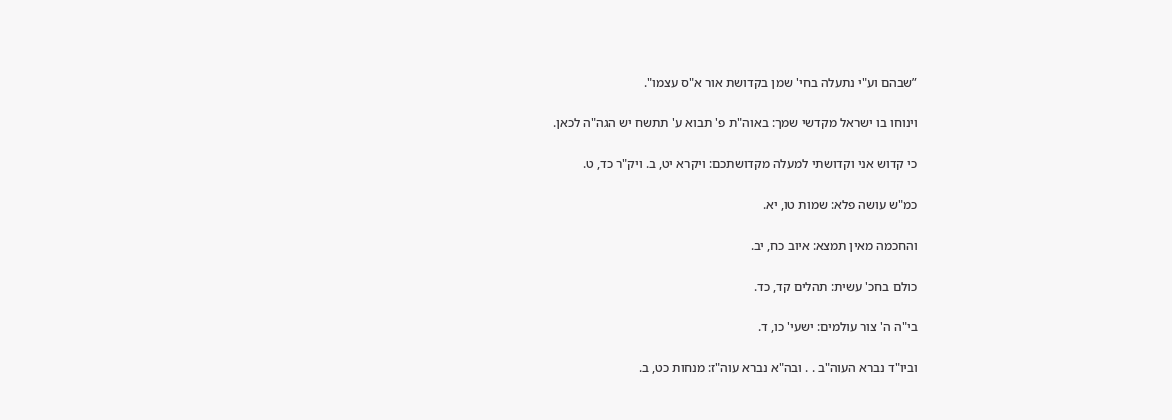”שבהם וע"י נתעלה בחי' שמן בקדושת אור א"ס עצמו".

וינוחו בו ישראל מקדשי שמך: באוה"ת פ' תבוא ע' תתשח יש הגה"ה לכאן.

כי קדוש אני וקדושתי למעלה מקדושתכם: ויקרא יט, ב. ויק"ר כד, ט.

כמ"ש עושה פלא: שמות טו, יא.

והחכמה מאין תמצא: איוב כח, יב.

כולם בחכ' עשית: תהלים קד, כד.

בי"ה ה' צור עולמים: ישעי' כו, ד.

וביו"ד נברא העוה"ב . . ובה"א נברא עוה"ז: מנחות כט, ב.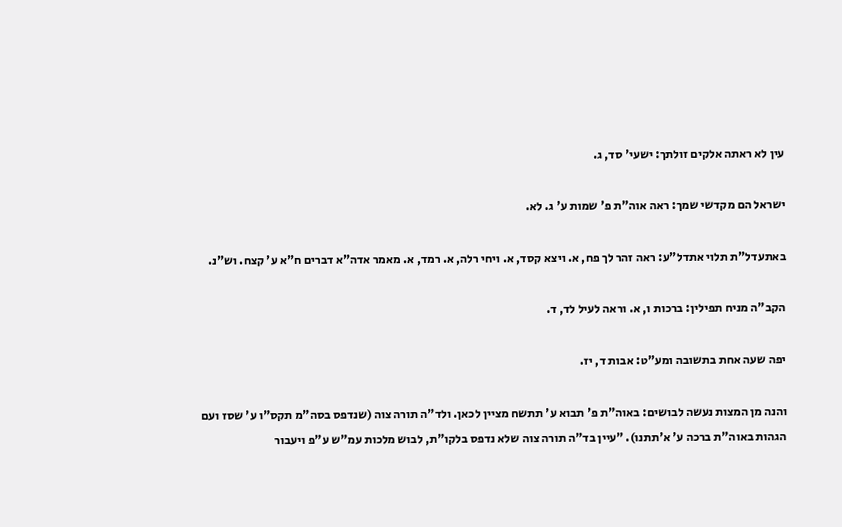עין לא ראתה אלקים זולתך: ישעי' סד, ג.

ישראל הם מקדשי שמך: ראה אוה"ת פ' שמות ע' ג. לא.

באתעדל"ת תלוי אתדל"ע: ראה זהר לך פח, א. ויצא קסד, א. ויחי רלה, א. רמד, א. מאמר אדה"א דברים ח"א ע' קצח. וש"נ.

הקב"ה מניח תפילין: ברכות ו, א. וראה לעיל לד, ד.

יפה שעה אחת בתשובה ומע"ט: אבות ד, יז.

והנה מן המצות נעשה לבושים: באוה"ת פ' תבוא ע' תתשח מציין לכאן. ולד"ה תורה צוה (שנדפס בסה"מ תקס"ו ע' שסז ועם הגהות באוה"ת ברכה ע' א'תתנו). ”עיין בד"ה תורה צוה שלא נדפס בלקו"ת, לבוש מלכות עמ"ש ע"פ ויעבור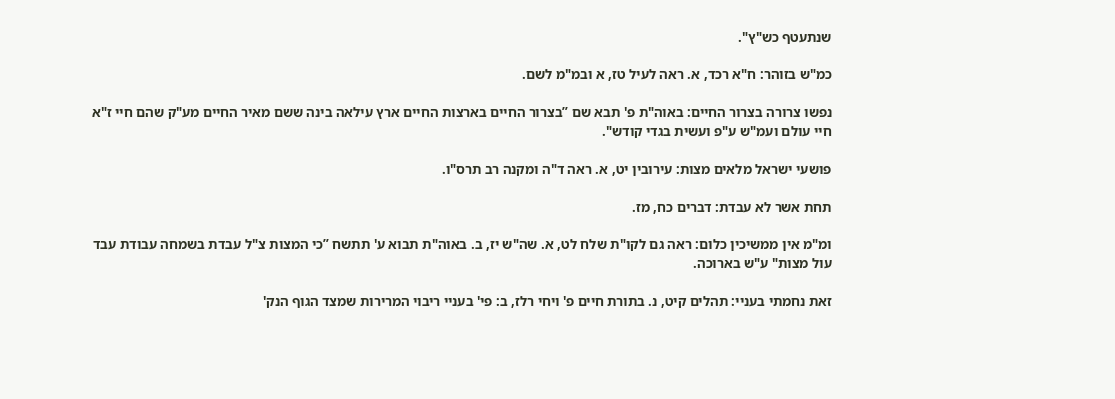שנתעטף כש"ץ".

כמ"ש בזוהר: ח"א רכד, א. ראה לעיל טז, א ובמ"מ לשם.

נפשו צרורה בצרור החיים: באוה"ת פ' תבא שם ”בצרור החיים בארצות החיים ארץ עילאה בינה ששם מאיר החיים מע"ק שהם חיי ז"א חיי עולם ועמ"ש ע"פ ועשית בגדי קודש".

פושעי ישראל מלאים מצות: עירובין יט, א. ראה ד"ה ומקנה רב תרס"ו.

תחת אשר לא עבדת: דברים כח, מז.

ומ"מ אין ממשיכין כלום: ראה גם לקו"ת שלח לט, א. שה"ש יז, ב. באוה"ת תבוא ע' תתשח ”כי המצות צ"ל עבדת בשמחה עבודת עבד עול מצות" ע"ש בארוכה.

זאת נחמתי בעניי: תהלים קיט, נ. בתורת חיים פ' ויחי רלז, ב: פי' בעניי ריבוי המרירות שמצד הגוף הנק'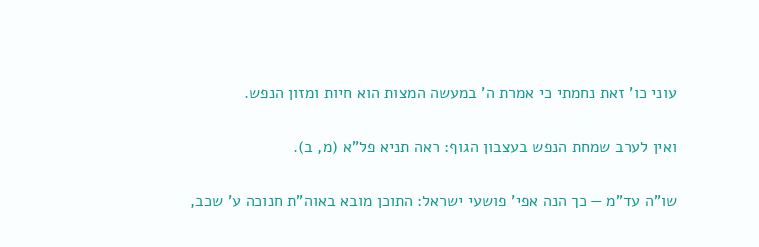עוני כו' זאת נחמתי כי אמרת ה' במעשה המצות הוא חיות ומזון הנפש.

ואין לערב שמחת הנפש בעצבון הגוף: ראה תניא פל"א (מ, ב).

שו"ה עד"מ — כך הנה אפי' פושעי ישראל: התוכן מובא באוה"ת חנוכה ע' שכב,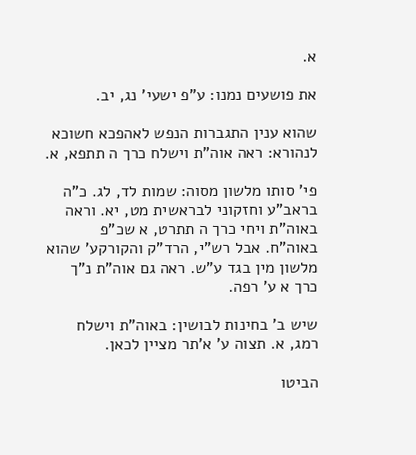א.

את פושעים נמנו: ע"פ ישעי' נג, יב.

שהוא ענין התגברות הנפש לאהפכא חשוכא לנהורא: ראה אוה"ת וישלח כרך ה תתפא, א.

פי' סותו מלשון מסוה: שמות לד, לג. כ"ה בראב"ע וחזקוני לבראשית מט, יא. וראה באוה"ת ויחי כרך ה תתרט, א שכ"פ באוה"ח. אבל רש"י, הרד"ק והקורקע' שהוא מלשון מין בגד ע"ש. ראה גם אוה"ת נ"ך כרך א ע' רפה.

שיש ב' בחינות לבושין: באוה"ת וישלח רמג, א. תצוה ע' א'תר מציין לכאן.

הביטו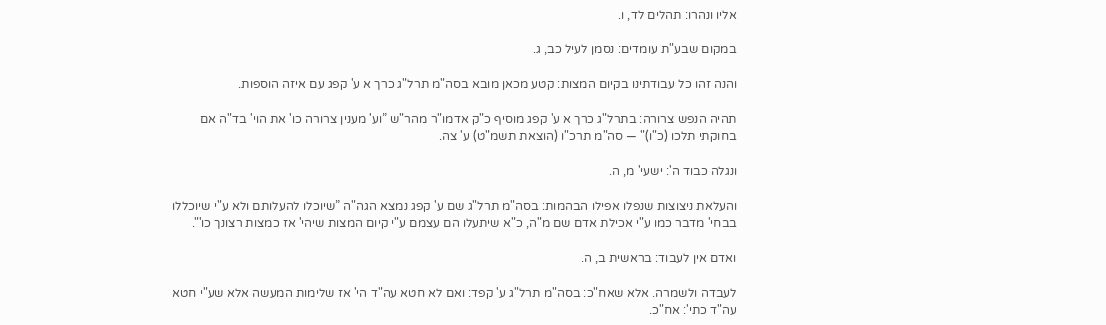אליו ונהרו: תהלים לד, ו.

במקום שבע"ת עומדים: נסמן לעיל כב, ג.

והנה זהו כל עבודתינו בקיום המצות: קטע מכאן מובא בסה"מ תרל"ג כרך א ע' קפג עם איזה הוספות.

תהיה הנפש צרורה: בתרל"ג כרך א ע' קפג מוסיף כ"ק אדמו"ר מהר"ש ”וע' מענין צרורה כו' את הוי' בד"ה אם בחוקתי תלכו (כ"ו)" — סה"מ תרכ"ו (הוצאת תשמ"ט) ע' צה.

ונגלה כבוד ה': ישעי' מ, ה.

והעלאת ניצוצות שנפלו אפילו הבהמות: בסה"מ תרל"ג שם ע' קפג נמצא הגה"ה ”שיוכלו להעלותם ולא ע"י שיוכללו בבחי' מדבר כמו ע"י אכילת אדם שם מ"ה, כ"א שיתעלו הם עצמם ע"י קיום המצות שיהי' אז כמצות רצונך כו'".

ואדם אין לעבוד: בראשית ב, ה.

לעבדה ולשמרה. אלא שאח"כ: בסה"מ תרל"ג ע' קפד: ואם לא חטא עה"ד הי' אז שלימות המעשה אלא שע"י חטא עה"ד כתי': אח"כ.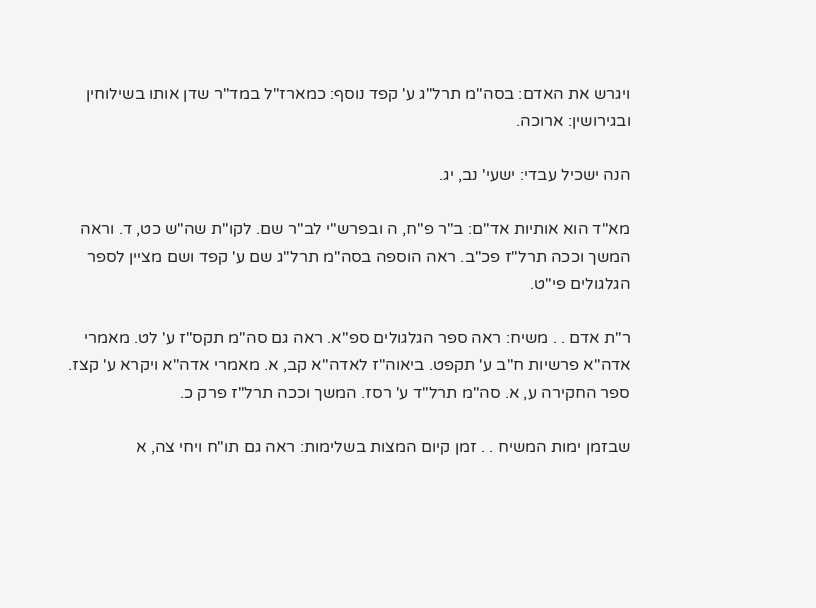ויגרש את האדם: בסה"מ תרל"ג ע' קפד נוסף: כמארז"ל במד"ר שדן אותו בשילוחין ובגירושין: ארוכה.

הנה ישכיל עבדי: ישעי' נב, יג.

מא"ד הוא אותיות אד"ם: ב"ר פ"ח, ה ובפרש"י לב"ר שם. לקו"ת שה"ש כט, ד. וראה המשך וככה תרל"ז פכ"ב. ראה הוספה בסה"מ תרל"ג שם ע' קפד ושם מציין לספר הגלגולים פי"ט.

ר"ת אדם . . משיח: ראה ספר הגלגולים ספ"א. ראה גם סה"מ תקס"ז ע' לט. מאמרי אדה"א פרשיות ח"ב ע' תקפט. ביאוה"ז לאדה"א קב, א. מאמרי אדה"א ויקרא ע' קצז. ספר החקירה ע, א. סה"מ תרל"ד ע' רסז. המשך וככה תרל"ז פרק כ.

שבזמן ימות המשיח . . זמן קיום המצות בשלימות: ראה גם תו"ח ויחי צה, א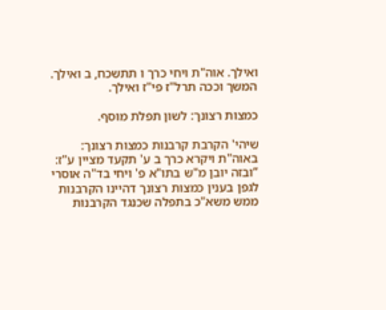ואילך. אוה"ת ויחי כרך ו תתשכח, ב ואילך. המשך וככה תרל"ז פי"ז ואילך.

כמצות רצונך: לשון תפלת מוסף.

שיהי' הקרבת קרבנות כמצות רצונך: באוה"ת ויקרא כרך ב ע' תקעד מציין ע"ז: ”ובזה יובן מ"ש בתו"א פ' ויחי בד"ה אוסרי לגפן בענין כמצות רצונך דהיינו הקרבנות ממש משא"כ בתפלה שכנגד הקרבנות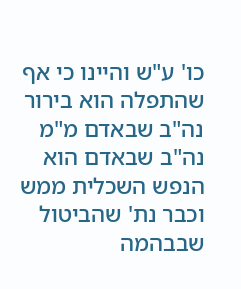כו' ע"ש והיינו כי אף שהתפלה הוא בירור נה"ב שבאדם מ"מ נה"ב שבאדם הוא הנפש השכלית ממש וכבר נת' שהביטול שבבהמה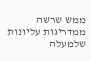ממש שרשה ממדריגות עליונות שלמעלה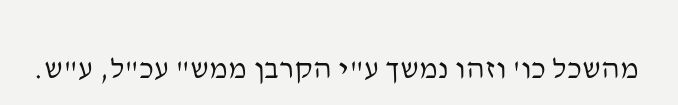מהשכל כו' וזהו נמשך ע"י הקרבן ממש" עכ"ל, ע"ש.